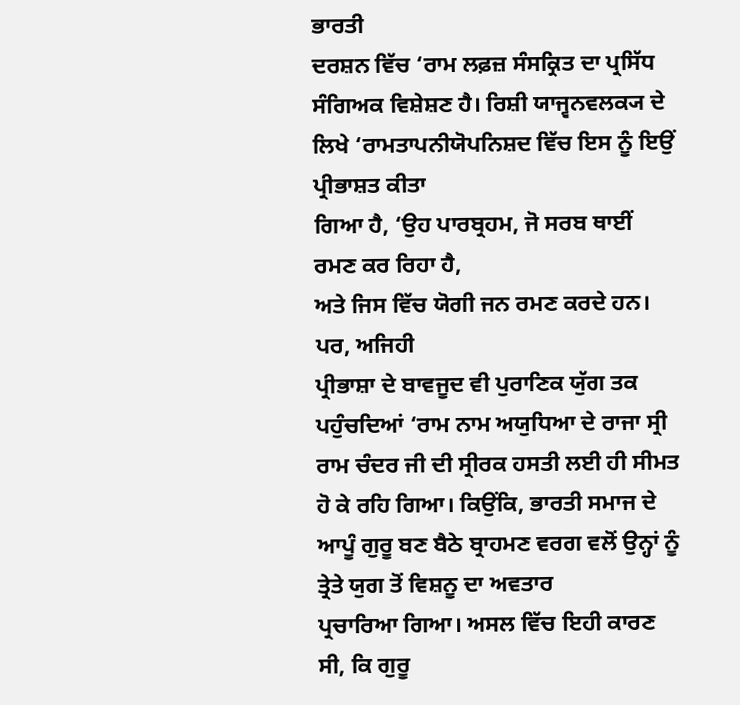ਭਾਰਤੀ
ਦਰਸ਼ਨ ਵਿੱਚ ‘ਰਾਮ ਲਫ਼ਜ਼ ਸੰਸਕ੍ਰਿਤ ਦਾ ਪ੍ਰਸਿੱਧ ਸੰਗਿਅਕ ਵਿਸ਼ੇਸ਼ਣ ਹੈ। ਰਿਸ਼ੀ ਯਾਜ੍ਵਨਵਲਕ੍ਯ ਦੇ
ਲਿਖੇ ‘ਰਾਮਤਾਪਨੀਯੋਪਨਿਸ਼ਦ ਵਿੱਚ ਇਸ ਨੂੰ ਇਉਂ ਪ੍ਰੀਭਾਸ਼ਤ ਕੀਤਾ
ਗਿਆ ਹੈ, ‘ਉਹ ਪਾਰਬ੍ਰਹਮ, ਜੋ ਸਰਬ ਥਾਈਂ ਰਮਣ ਕਰ ਰਿਹਾ ਹੈ,
ਅਤੇ ਜਿਸ ਵਿੱਚ ਯੋਗੀ ਜਨ ਰਮਣ ਕਰਦੇ ਹਨ।
ਪਰ, ਅਜਿਹੀ
ਪ੍ਰੀਭਾਸ਼ਾ ਦੇ ਬਾਵਜੂਦ ਵੀ ਪੁਰਾਣਿਕ ਯੁੱਗ ਤਕ ਪਹੁੰਚਦਿਆਂ ‘ਰਾਮ ਨਾਮ ਅਯੁਧਿਆ ਦੇ ਰਾਜਾ ਸ੍ਰੀ
ਰਾਮ ਚੰਦਰ ਜੀ ਦੀ ਸ੍ਰੀਰਕ ਹਸਤੀ ਲਈ ਹੀ ਸੀਮਤ ਹੋ ਕੇ ਰਹਿ ਗਿਆ। ਕਿਉਂਕਿ, ਭਾਰਤੀ ਸਮਾਜ ਦੇ
ਆਪੂੰ ਗੁਰੂ ਬਣ ਬੈਠੇ ਬ੍ਰਾਹਮਣ ਵਰਗ ਵਲੋਂ ਉਨ੍ਹਾਂ ਨੂੰ ਤ੍ਰੇਤੇ ਯੁਗ ਤੋਂ ਵਿਸ਼ਨੂ ਦਾ ਅਵਤਾਰ
ਪ੍ਰਚਾਰਿਆ ਗਿਆ। ਅਸਲ ਵਿੱਚ ਇਹੀ ਕਾਰਣ ਸੀ, ਕਿ ਗੁਰੂ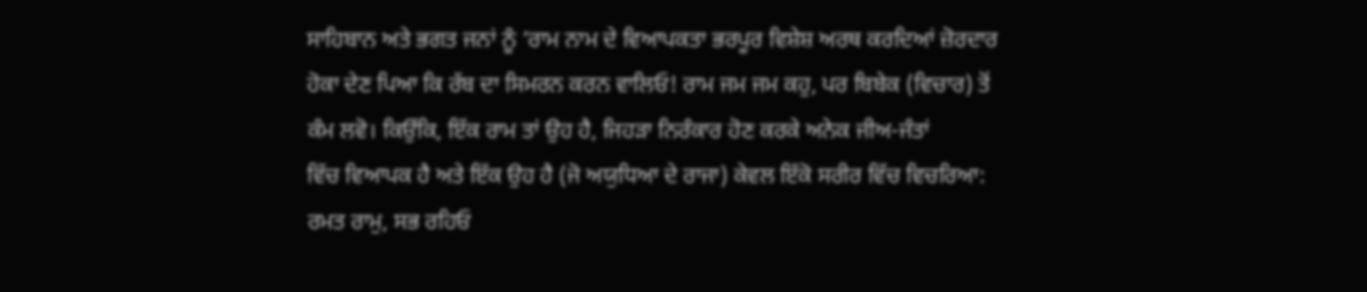ਸਾਹਿਬਾਨ ਅਤੇ ਭਗਤ ਜਨਾਂ ਨੂੰ ‘ਰਾਮ ਨਾਮ ਦੇ ਵਿਆਪਕਤਾ ਭਰਪੂਰ ਵਿਸ਼ੇਸ਼ ਅਰਥ ਕਰਦਿਆਂ ਜ਼ੋਰਦਾਰ
ਹੋਕਾ ਦੇਣ ਪਿਆ ਕਿ ਰੱਬ ਦਾ ਸਿਮਰਨ ਕਰਨ ਵਾਲਿਓ! ਰਾਮ ਜਮ ਜਮ ਕਹੁ, ਪਰ ਬਿਬੇਕ (ਵਿਚਾਰ) ਤੋਂ
ਕੰਮ ਲਵੋ। ਕਿਉਂਕਿ, ਇੱਕ ਰਾਮ ਤਾਂ ਉਹ ਹੈ, ਜਿਹੜਾ ਨਿਰੰਕਾਰ ਹੋਣ ਕਰਕੇ ਅਨੇਕ ਜੀਅ-ਜੰਤਾਂ
ਵਿੱਚ ਵਿਆਪਕ ਹੈ ਅਤੇ ਇੱਕ ਉਹ ਹੈ (ਜੋ ਅਯੁਧਿਆ ਦੇ ਰਾਜਾ) ਕੇਵਲ ਇੱਕੋ ਸਰੀਰ ਵਿੱਚ ਵਿਚਰਿਆ:
ਰਮਤ ਰਾਮੁ, ਸਭ ਰਹਿਓ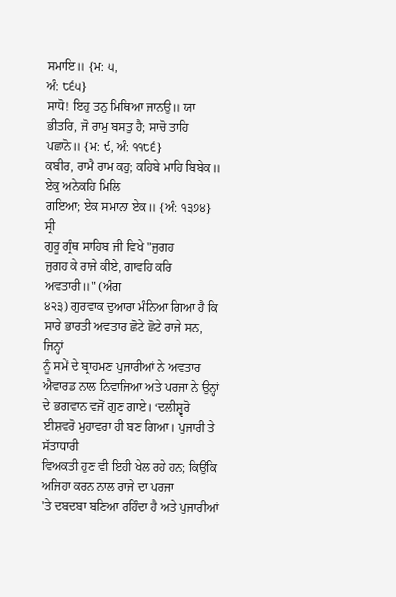ਸਮਾਇ॥ {ਮ: ੫,
ਅੰ: ੮੬੫}
ਸਾਧੋ! ਇਹੁ ਤਨੁ ਮਿਥਿਆ ਜਾਨਉ॥ ਯਾ
ਭੀਤਰਿ, ਜੋ ਰਾਮੁ ਬਸਤੁ ਹੈ; ਸਾਚੋ ਤਾਹਿ ਪਛਾਨੋ॥ {ਮ: ੯, ਅੰ: ੧੧੮੬}
ਕਬੀਰ, ਰਾਮੈ ਰਾਮ ਕਹੁ; ਕਹਿਬੇ ਮਾਹਿ ਬਿਬੇਕ॥ ਏਕੁ ਅਨੇਕਹਿ ਮਿਲਿ
ਗਇਆ; ਏਕ ਸਮਾਨਾ ਏਕ॥ {ਅੰ: ੧੩੭੪}
ਸ੍ਰੀ
ਗੁਰੂ ਗ੍ਰੰਥ ਸਾਹਿਬ ਜੀ ਵਿਖੇ "ਜੁਗਹ
ਜੁਗਹ ਕੇ ਰਾਜੇ ਕੀਏ, ਗਾਵਹਿ ਕਰਿ ਅਵਤਾਰੀ॥" (ਅੰਗ
੪੨੩) ਗੁਰਵਾਕ ਦੁਆਰਾ ਮੰਨਿਆ ਗਿਆ ਹੈ ਕਿ ਸਾਰੇ ਭਾਰਤੀ ਅਵਤਾਰ ਛੋਟੇ ਛੋਟੇ ਰਾਜੇ ਸਨ, ਜਿਨ੍ਹਾਂ
ਨੂੰ ਸਮੇਂ ਦੇ ਬ੍ਰਾਹਮਣ ਪੁਜਾਰੀਆਂ ਨੇ ਅਵਤਾਰ ਐਵਾਰਡ ਨਾਲ ਨਿਵਾਜਿਆ ਅਤੇ ਪਰਜਾ ਨੇ ਉਨ੍ਹਾਂ
ਦੇ ਭਗਵਾਨ ਵਜੋਂ ਗੁਣ ਗਾਏ। ‘ਦਲੀਸ਼੍ਵਰੋ ਈਸ਼ਵਰੋ ਮੁਹਾਵਰਾ ਹੀ ਬਣ ਗਿਆ। ਪੁਜਾਰੀ ਤੇ ਸੱਤਾਧਾਰੀ
ਵਿਅਕਤੀ ਹੁਣ ਵੀ ਇਹੀ ਖੇਲ ਰਹੇ ਹਨ; ਕਿਉਂਕਿ ਅਜਿਹਾ ਕਰਨ ਨਾਲ ਰਾਜੇ ਦਾ ਪਰਜਾ
'ਤੇ ਦਬਦਬਾ ਬਣਿਆ ਰਹਿੰਦਾ ਹੈ ਅਤੇ ਪੁਜਾਰੀਆਂ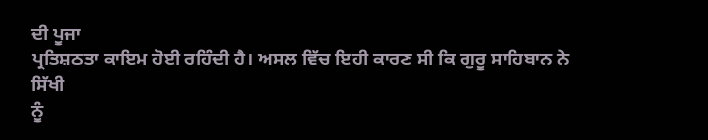ਦੀ ਪੂਜਾ
ਪ੍ਰਤਿਸ਼ਠਤਾ ਕਾਇਮ ਹੋਈ ਰਹਿੰਦੀ ਹੈ। ਅਸਲ ਵਿੱਚ ਇਹੀ ਕਾਰਣ ਸੀ ਕਿ ਗੁਰੂ ਸਾਹਿਬਾਨ ਨੇ ਸਿੱਖੀ
ਨੂੰ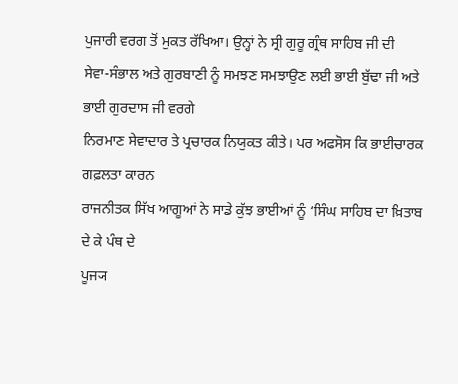ਪੁਜਾਰੀ ਵਰਗ ਤੋਂ ਮੁਕਤ ਰੱਖਿਆ। ਉਨ੍ਹਾਂ ਨੇ ਸ੍ਰੀ ਗੁਰੂ ਗ੍ਰੰਥ ਸਾਹਿਬ ਜੀ ਦੀ
ਸੇਵਾ-ਸੰਭਾਲ ਅਤੇ ਗੁਰਬਾਣੀ ਨੂੰ ਸਮਝਣ ਸਮਝਾਉਣ ਲਈ ਭਾਈ ਬੁੱਢਾ ਜੀ ਅਤੇ ਭਾਈ ਗੁਰਦਾਸ ਜੀ ਵਰਗੇ
ਨਿਰਮਾਣ ਸੇਵਾਦਾਰ ਤੇ ਪ੍ਰਚਾਰਕ ਨਿਯੁਕਤ ਕੀਤੇ। ਪਰ ਅਫਸੋਸ ਕਿ ਭਾਈਚਾਰਕ ਗਫ਼ਲਤਾ ਕਾਰਨ
ਰਾਜਨੀਤਕ ਸਿੱਖ ਆਗੂਆਂ ਨੇ ਸਾਡੇ ਕੁੱਝ ਭਾਈਆਂ ਨੂੰ ‘ਸਿੰਘ ਸਾਹਿਬ ਦਾ ਖ਼ਿਤਾਬ ਦੇ ਕੇ ਪੰਥ ਦੇ
ਪੂਜ੍ਯ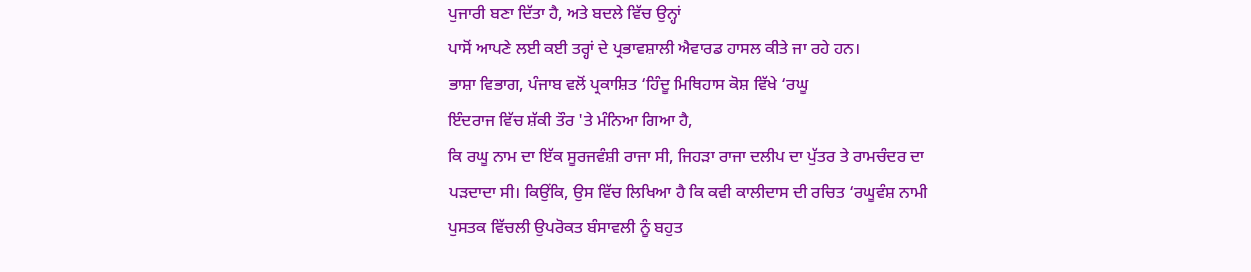ਪੁਜਾਰੀ ਬਣਾ ਦਿੱਤਾ ਹੈ, ਅਤੇ ਬਦਲੇ ਵਿੱਚ ਉਨ੍ਹਾਂ
ਪਾਸੋਂ ਆਪਣੇ ਲਈ ਕਈ ਤਰ੍ਹਾਂ ਦੇ ਪ੍ਰਭਾਵਸ਼ਾਲੀ ਐਵਾਰਡ ਹਾਸਲ ਕੀਤੇ ਜਾ ਰਹੇ ਹਨ।
ਭਾਸ਼ਾ ਵਿਭਾਗ, ਪੰਜਾਬ ਵਲੋਂ ਪ੍ਰਕਾਸ਼ਿਤ ‘ਹਿੰਦੂ ਮਿਥਿਹਾਸ ਕੋਸ਼ ਵਿੱਖੇ ‘ਰਘੂ
ਇੰਦਰਾਜ ਵਿੱਚ ਸ਼ੱਕੀ ਤੌਰ 'ਤੇ ਮੰਨਿਆ ਗਿਆ ਹੈ,
ਕਿ ਰਘੂ ਨਾਮ ਦਾ ਇੱਕ ਸੂਰਜਵੰਸ਼ੀ ਰਾਜਾ ਸੀ, ਜਿਹੜਾ ਰਾਜਾ ਦਲੀਪ ਦਾ ਪੁੱਤਰ ਤੇ ਰਾਮਚੰਦਰ ਦਾ
ਪੜਦਾਦਾ ਸੀ। ਕਿਉਂਕਿ, ਉਸ ਵਿੱਚ ਲਿਖਿਆ ਹੈ ਕਿ ਕਵੀ ਕਾਲੀਦਾਸ ਦੀ ਰਚਿਤ ‘ਰਘੂਵੰਸ਼ ਨਾਮੀ
ਪੁਸਤਕ ਵਿੱਚਲੀ ਉਪਰੋਕਤ ਬੰਸਾਵਲੀ ਨੂੰ ਬਹੁਤ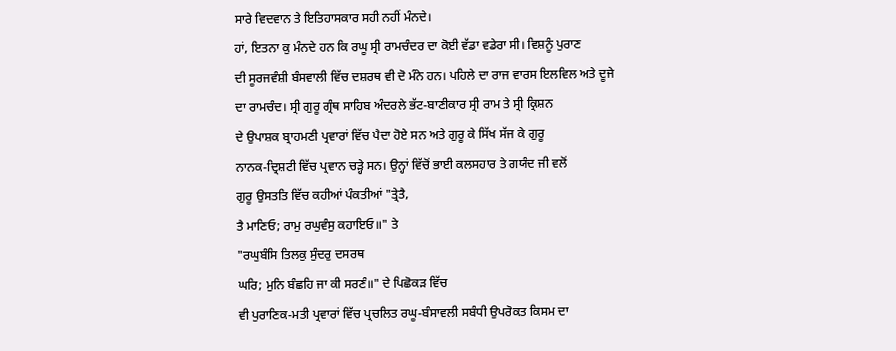ਸਾਰੇ ਵਿਦਵਾਨ ਤੇ ਇਤਿਹਾਸਕਾਰ ਸਹੀ ਨਹੀਂ ਮੰਨਦੇ।
ਹਾਂ, ਇਤਨਾ ਕੁ ਮੰਨਦੇ ਹਨ ਕਿ ਰਘੂ ਸ੍ਰੀ ਰਾਮਚੰਦਰ ਦਾ ਕੋਈ ਵੱਡਾ ਵਡੇਰਾ ਸੀ। ਵਿਸ਼ਨੂੰ ਪੁਰਾਣ
ਦੀ ਸੂਰਜਵੰਸ਼ੀ ਬੰਸਵਾਲੀ ਵਿੱਚ ਦਸ਼ਰਥ ਵੀ ਦੋ ਮੰਨੇ ਹਨ। ਪਹਿਲੇ ਦਾ ਰਾਜ ਵਾਰਸ ਇਲਵਿਲ ਅਤੇ ਦੂਜੇ
ਦਾ ਰਾਮਚੰਦ। ਸ੍ਰੀ ਗੁਰੂ ਗ੍ਰੰਥ ਸਾਹਿਬ ਅੰਦਰਲੇ ਭੱਟ-ਬਾਣੀਕਾਰ ਸ੍ਰੀ ਰਾਮ ਤੇ ਸ੍ਰੀ ਕ੍ਰਿਸ਼ਨ
ਦੇ ਉਪਾਸ਼ਕ ਬ੍ਰਾਹਮਣੀ ਪ੍ਰਵਾਰਾਂ ਵਿੱਚ ਪੈਦਾ ਹੋਏ ਸਨ ਅਤੇ ਗੁਰੂ ਕੇ ਸਿੱਖ ਸੱਜ ਕੇ ਗੁਰੂ
ਨਾਨਕ-ਦ੍ਰਿਸ਼ਟੀ ਵਿੱਚ ਪ੍ਰਵਾਨ ਚੜ੍ਹੇ ਸਨ। ਉਨ੍ਹਾਂ ਵਿੱਚੋਂ ਭਾਈ ਕਲਸਹਾਰ ਤੇ ਗਯੰਦ ਜੀ ਵਲੋਂ
ਗੁਰੂ ਉਸਤਤਿ ਵਿੱਚ ਕਹੀਆਂ ਪੰਕਤੀਆਂ "ਤ੍ਰੇਤੈ,
ਤੈ ਮਾਣਿਓ; ਰਾਮੁ ਰਘੁਵੰਸੁ ਕਹਾਇਓ॥" ਤੇ
"ਰਘੁਬੰਸਿ ਤਿਲਕੁ ਸੁੰਦਰੁ ਦਸਰਥ
ਘਰਿ; ਮੁਨਿ ਬੰਛਹਿ ਜਾ ਕੀ ਸਰਣੰ॥" ਦੇ ਪਿਛੋਕੜ ਵਿੱਚ
ਵੀ ਪੁਰਾਣਿਕ-ਮਤੀ ਪ੍ਰਵਾਰਾਂ ਵਿੱਚ ਪ੍ਰਚਲਿਤ ਰਘੂ-ਬੰਸਾਵਲੀ ਸਬੰਧੀ ਉਪਰੋਕਤ ਕਿਸਮ ਦਾ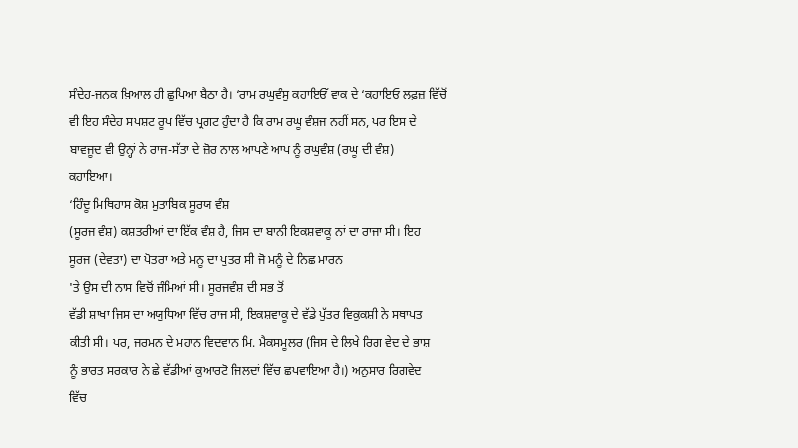ਸੰਦੇਹ-ਜਨਕ ਖ਼ਿਆਲ ਹੀ ਛੁਪਿਆ ਬੈਠਾ ਹੈ। ‘ਰਾਮ ਰਘੁਵੰਸੁ ਕਹਾਇਓੱ ਵਾਕ ਦੇ ‘ਕਹਾਇਓ ਲਫ਼ਜ਼ ਵਿੱਚੋਂ
ਵੀ ਇਹ ਸੰਦੇਹ ਸਪਸ਼ਟ ਰੂਪ ਵਿੱਚ ਪ੍ਰਗਟ ਹੁੰਦਾ ਹੈ ਕਿ ਰਾਮ ਰਘੂ ਵੰਸ਼ਜ ਨਹੀਂ ਸਨ, ਪਰ ਇਸ ਦੇ
ਬਾਵਜੂਦ ਵੀ ਉਨ੍ਹਾਂ ਨੇ ਰਾਜ-ਸੱਤਾ ਦੇ ਜ਼ੋਰ ਨਾਲ ਆਪਣੇ ਆਪ ਨੂੰ ਰਘੁਵੰਸ਼ (ਰਘੂ ਦੀ ਵੰਸ਼)
ਕਹਾਇਆ।
‘ਹਿੰਦੂ ਮਿਥਿਹਾਸ ਕੋਸ਼ ਮੁਤਾਬਿਕ ਸੂਰਯ ਵੰਸ਼
(ਸੂਰਜ ਵੰਸ਼) ਕਸ਼ਤਰੀਆਂ ਦਾ ਇੱਕ ਵੰਸ਼ ਹੈ, ਜਿਸ ਦਾ ਬਾਨੀ ਇਕਸ਼ਵਾਕੂ ਨਾਂ ਦਾ ਰਾਜਾ ਸੀ। ਇਹ
ਸੂਰਜ (ਦੇਵਤਾ) ਦਾ ਪੋਤਰਾ ਅਤੇ ਮਨੂ ਦਾ ਪੁਤਰ ਸੀ ਜੋ ਮਨੂੰ ਦੇ ਨਿਛ ਮਾਰਨ
'ਤੇ ਉਸ ਦੀ ਨਾਸ ਵਿਚੋਂ ਜੰਮਿਆਂ ਸੀ। ਸੂਰਜਵੰਸ਼ ਦੀ ਸਭ ਤੋਂ
ਵੱਡੀ ਸ਼ਾਖਾ ਜਿਸ ਦਾ ਅਯੁਧਿਆ ਵਿੱਚ ਰਾਜ ਸੀ, ਇਕਸ਼ਵਾਕੂ ਦੇ ਵੱਡੇ ਪੁੱਤਰ ਵਿਕੁਕਸ਼ੀ ਨੇ ਸਥਾਪਤ
ਕੀਤੀ ਸੀ। ਪਰ, ਜਰਮਨ ਦੇ ਮਹਾਨ ਵਿਦਵਾਨ ਮਿ. ਮੈਕਸਮੂਲਰ (ਜਿਸ ਦੇ ਲਿਖੇ ਰਿਗ ਵੇਦ ਦੇ ਭਾਸ਼
ਨੂੰ ਭਾਰਤ ਸਰਕਾਰ ਨੇ ਛੇ ਵੱਡੀਆਂ ਕੁਆਰਟੋ ਜਿਲਦਾਂ ਵਿੱਚ ਛਪਵਾਇਆ ਹੈ।) ਅਨੁਸਾਰ ਰਿਗਵੇਦ
ਵਿੱਚ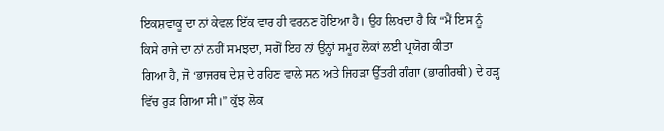ਇਕਸ਼ਵਾਕੂ ਦਾ ਨਾਂ ਕੇਵਲ ਇੱਕ ਵਾਰ ਹੀ ਵਰਨਣ ਹੋਇਆ ਹੈ। ਉਹ ਲਿਖਦਾ ਹੈ ਕਿ “ਮੈਂ ਇਸ ਨੂੰ
ਕਿਸੇ ਰਾਜੇ ਦਾ ਨਾਂ ਨਹੀਂ ਸਮਝਦਾ, ਸਗੋਂ ਇਹ ਨਾਂ ਉਨ੍ਹਾਂ ਸਮੂਹ ਲੋਕਾਂ ਲਈ ਪ੍ਰਯੋਗ ਕੀਤਾ
ਗਿਆ ਹੈ, ਜੋ ‘ਭਾਜਰਥ ਦੇਸ਼ ਦੇ ਰਹਿਣ ਵਾਲੇ ਸਨ ਅਤੇ ਜਿਹੜਾ ਉੱਤਰੀ ਗੰਗਾ (ਭਾਗੀਰਥੀ) ਦੇ ਹੜ੍ਹ
ਵਿੱਚ ਰੁੜ ਗਿਆ ਸੀ।” ਕੁੱਝ ਲੋਕ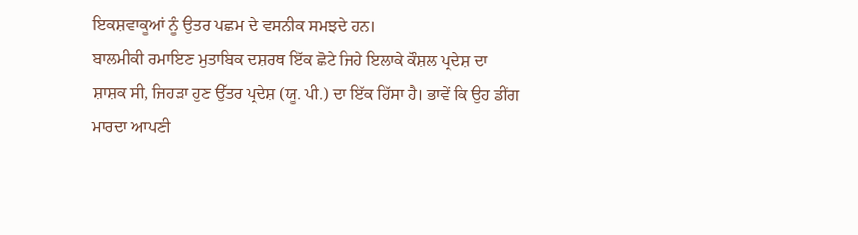ਇਕਸ਼ਵਾਕੂਆਂ ਨੂੰ ਉਤਰ ਪਛਮ ਦੇ ਵਸਨੀਕ ਸਮਝਦੇ ਹਨ।
ਬਾਲਮੀਕੀ ਰਮਾਇਣ ਮੁਤਾਬਿਕ ਦਸ਼ਰਥ ਇੱਕ ਛੋਟੇ ਜਿਹੇ ਇਲਾਕੇ ਕੌਸ਼ਲ ਪ੍ਰਦੇਸ਼ ਦਾ
ਸ਼ਾਸ਼ਕ ਸੀ, ਜਿਹੜਾ ਹੁਣ ਉੱਤਰ ਪ੍ਰਦੇਸ਼ (ਯੂ. ਪੀ.) ਦਾ ਇੱਕ ਹਿੱਸਾ ਹੈ। ਭਾਵੇਂ ਕਿ ਉਹ ਡੀਂਗ
ਮਾਰਦਾ ਆਪਣੀ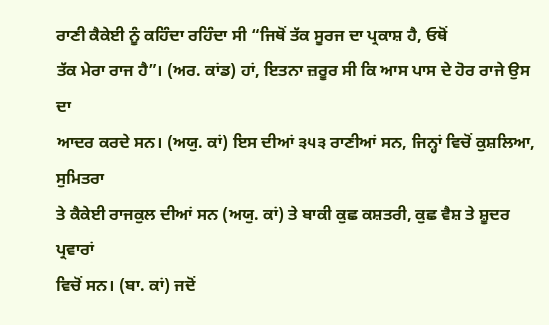ਰਾਣੀ ਕੈਕੇਈ ਨੂੰ ਕਹਿੰਦਾ ਰਹਿੰਦਾ ਸੀ “ਜਿਥੋਂ ਤੱਕ ਸੂਰਜ ਦਾ ਪ੍ਰਕਾਸ਼ ਹੈ, ਓਥੋਂ
ਤੱਕ ਮੇਰਾ ਰਾਜ ਹੈ”। (ਅਰ. ਕਾਂਡ) ਹਾਂ, ਇਤਨਾ ਜ਼ਰੂਰ ਸੀ ਕਿ ਆਸ ਪਾਸ ਦੇ ਹੋਰ ਰਾਜੇ ਉਸ ਦਾ
ਆਦਰ ਕਰਦੇ ਸਨ। (ਅਯੁ. ਕਾਂ) ਇਸ ਦੀਆਂ ੩੫੩ ਰਾਣੀਆਂ ਸਨ, ਜਿਨ੍ਹਾਂ ਵਿਚੋਂ ਕੁਸ਼ਲਿਆ, ਸੁਮਿਤਰਾ
ਤੇ ਕੈਕੇਈ ਰਾਜਕੁਲ ਦੀਆਂ ਸਨ (ਅਯੁ. ਕਾਂ) ਤੇ ਬਾਕੀ ਕੁਛ ਕਸ਼ਤਰੀ, ਕੁਛ ਵੈਸ਼ ਤੇ ਸ਼ੂਦਰ ਪ੍ਰਵਾਰਾਂ
ਵਿਚੋਂ ਸਨ। (ਬਾ. ਕਾਂ) ਜਦੋਂ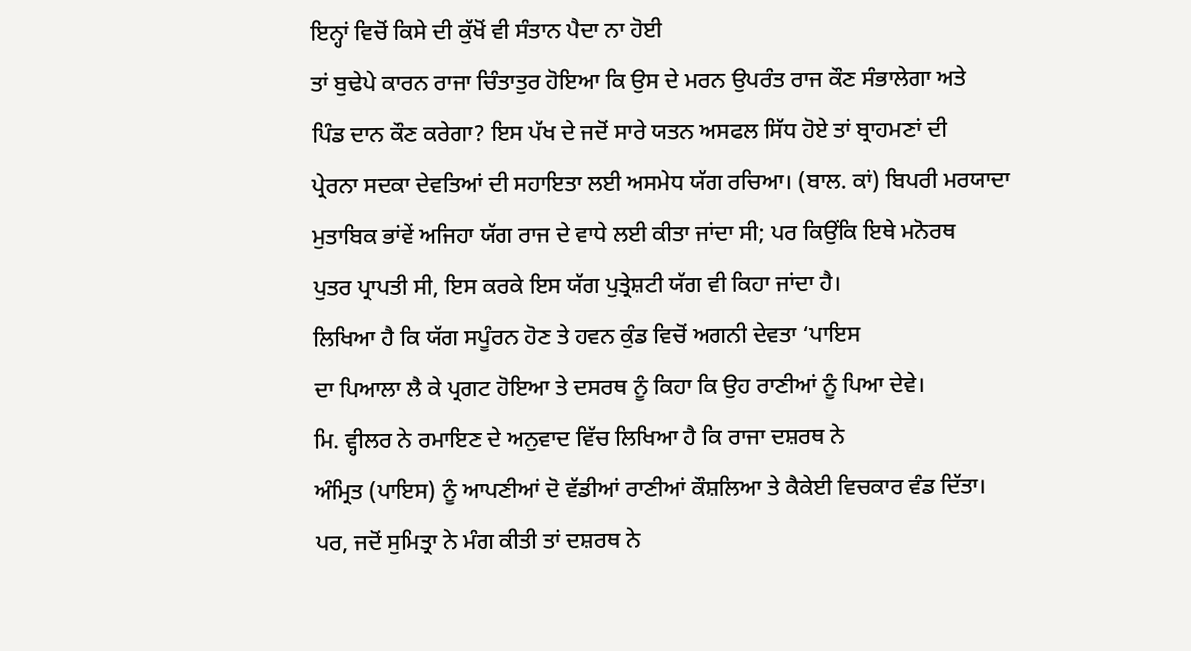ਇਨ੍ਹਾਂ ਵਿਚੋਂ ਕਿਸੇ ਦੀ ਕੁੱਖੋਂ ਵੀ ਸੰਤਾਨ ਪੈਦਾ ਨਾ ਹੋਈ
ਤਾਂ ਬੁਢੇਪੇ ਕਾਰਨ ਰਾਜਾ ਚਿੰਤਾਤੁਰ ਹੋਇਆ ਕਿ ਉਸ ਦੇ ਮਰਨ ਉਪਰੰਤ ਰਾਜ ਕੌਣ ਸੰਭਾਲੇਗਾ ਅਤੇ
ਪਿੰਡ ਦਾਨ ਕੌਣ ਕਰੇਗਾ? ਇਸ ਪੱਖ ਦੇ ਜਦੋਂ ਸਾਰੇ ਯਤਨ ਅਸਫਲ ਸਿੱਧ ਹੋਏ ਤਾਂ ਬ੍ਰਾਹਮਣਾਂ ਦੀ
ਪ੍ਰੇਰਨਾ ਸਦਕਾ ਦੇਵਤਿਆਂ ਦੀ ਸਹਾਇਤਾ ਲਈ ਅਸਮੇਧ ਯੱਗ ਰਚਿਆ। (ਬਾਲ. ਕਾਂ) ਬਿਪਰੀ ਮਰਯਾਦਾ
ਮੁਤਾਬਿਕ ਭਾਂਵੇਂ ਅਜਿਹਾ ਯੱਗ ਰਾਜ ਦੇ ਵਾਧੇ ਲਈ ਕੀਤਾ ਜਾਂਦਾ ਸੀ; ਪਰ ਕਿਉਂਕਿ ਇਥੇ ਮਨੋਰਥ
ਪੁਤਰ ਪ੍ਰਾਪਤੀ ਸੀ, ਇਸ ਕਰਕੇ ਇਸ ਯੱਗ ਪੁਤ੍ਰੇਸ਼ਟੀ ਯੱਗ ਵੀ ਕਿਹਾ ਜਾਂਦਾ ਹੈ।
ਲਿਖਿਆ ਹੈ ਕਿ ਯੱਗ ਸਪੂੰਰਨ ਹੋਣ ਤੇ ਹਵਨ ਕੁੰਡ ਵਿਚੋਂ ਅਗਨੀ ਦੇਵਤਾ ‘ਪਾਇਸ
ਦਾ ਪਿਆਲਾ ਲੈ ਕੇ ਪ੍ਰਗਟ ਹੋਇਆ ਤੇ ਦਸਰਥ ਨੂੰ ਕਿਹਾ ਕਿ ਉਹ ਰਾਣੀਆਂ ਨੂੰ ਪਿਆ ਦੇਵੇ।
ਮਿ. ਵ੍ਹੀਲਰ ਨੇ ਰਮਾਇਣ ਦੇ ਅਨੁਵਾਦ ਵਿੱਚ ਲਿਖਿਆ ਹੈ ਕਿ ਰਾਜਾ ਦਸ਼ਰਥ ਨੇ
ਅੰਮ੍ਰਿਤ (ਪਾਇਸ) ਨੂੰ ਆਪਣੀਆਂ ਦੋ ਵੱਡੀਆਂ ਰਾਣੀਆਂ ਕੌਸ਼ਲਿਆ ਤੇ ਕੈਕੇਈ ਵਿਚਕਾਰ ਵੰਡ ਦਿੱਤਾ।
ਪਰ, ਜਦੋਂ ਸੁਮਿਤ੍ਰਾ ਨੇ ਮੰਗ ਕੀਤੀ ਤਾਂ ਦਸ਼ਰਥ ਨੇ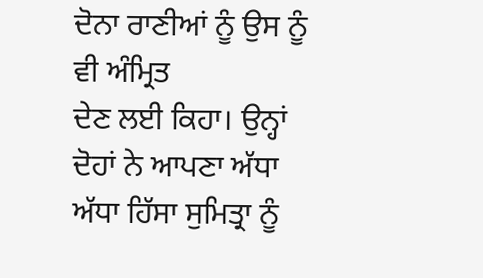ਦੋਨਾ ਰਾਣੀਆਂ ਨੂੰ ਉਸ ਨੂੰ ਵੀ ਅੰਮ੍ਰਿਤ
ਦੇਣ ਲਈ ਕਿਹਾ। ਉਨ੍ਹਾਂ ਦੋਹਾਂ ਨੇ ਆਪਣਾ ਅੱਧਾ ਅੱਧਾ ਹਿੱਸਾ ਸੁਮਿਤ੍ਰਾ ਨੂੰ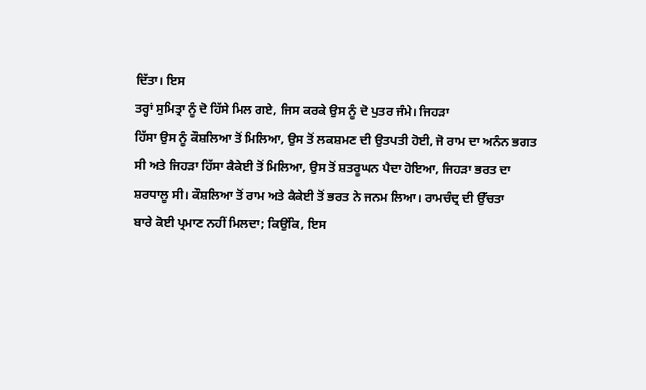ਦਿੱਤਾ। ਇਸ
ਤਰ੍ਹਾਂ ਸੁਮਿਤ੍ਰਾ ਨੂੰ ਦੋ ਹਿੱਸੇ ਮਿਲ ਗਏ, ਜਿਸ ਕਰਕੇ ਉਸ ਨੂੰ ਦੋ ਪੁਤਰ ਜੰਮੇ। ਜਿਹੜਾ
ਹਿੱਸਾ ਉਸ ਨੂੰ ਕੌਸ਼ਲਿਆ ਤੋਂ ਮਿਲਿਆ, ਉਸ ਤੋਂ ਲਕਸ਼ਮਣ ਦੀ ਉਤਪਤੀ ਹੋਈ, ਜੋ ਰਾਮ ਦਾ ਅਨੰਨ ਭਗਤ
ਸੀ ਅਤੇ ਜਿਹੜਾ ਹਿੱਸਾ ਕੈਕੇਈ ਤੋਂ ਮਿਲਿਆ, ਉਸ ਤੋਂ ਸ਼ਤਰੂਘਨ ਪੈਦਾ ਹੋਇਆ, ਜਿਹੜਾ ਭਰਤ ਦਾ
ਸ਼ਰਧਾਲੂ ਸੀ। ਕੌਸ਼ਲਿਆ ਤੋਂ ਰਾਮ ਅਤੇ ਕੈਕੇਈ ਤੋਂ ਭਰਤ ਨੇ ਜਨਮ ਲਿਆ। ਰਾਮਚੰਦ੍ਰ ਦੀ ਉੱਚਤਾ
ਬਾਰੇ ਕੋਈ ਪ੍ਰਮਾਣ ਨਹੀਂ ਮਿਲਦਾ; ਕਿਉਂਕਿ, ਇਸ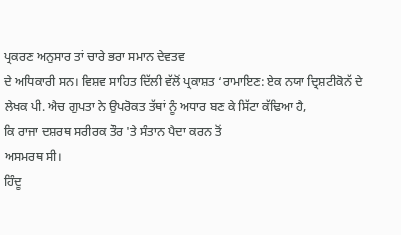ਪ੍ਰਕਰਣ ਅਨੁਸਾਰ ਤਾਂ ਚਾਰੇ ਭਰਾ ਸਮਾਨ ਦੇਵਤਵ
ਦੇ ਅਧਿਕਾਰੀ ਸਨ। ਵਿਸ਼ਵ ਸਾਹਿਤ ਦਿੱਲੀ ਵੱਲੋਂ ਪ੍ਰਕਾਸ਼ਤ ‘ਰਾਮਾਇਣ: ਏਕ ਨਯਾ ਦ੍ਰਿਸ਼ਟੀਕੋਨੱ ਦੇ
ਲੇਖਕ ਪੀ. ਐਚ ਗੁਪਤਾ ਨੇ ਉਪਰੋਕਤ ਤੱਥਾਂ ਨੂੰ ਅਧਾਰ ਬਣ ਕੇ ਸਿੱਟਾ ਕੱਢਿਆ ਹੈ,
ਕਿ ਰਾਜਾ ਦਸ਼ਰਥ ਸਰੀਰਕ ਤੌਰ 'ਤੇ ਸੰਤਾਨ ਪੈਦਾ ਕਰਨ ਤੋਂ
ਅਸਮਰਥ ਸੀ।
ਹਿੰਦੂ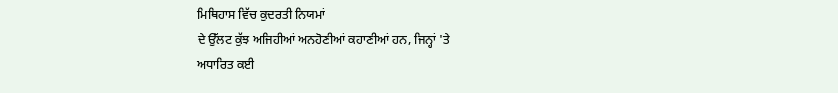ਮਿਥਿਹਾਸ ਵਿੱਚ ਕੁਦਰਤੀ ਨਿਯਮਾਂ
ਦੇ ਉੱਲਟ ਕੁੱਝ ਅਜਿਹੀਆਂ ਅਨਹੋਣੀਆਂ ਕਹਾਣੀਆਂ ਹਨ, ਜਿਨ੍ਹਾਂ 'ਤੇ
ਅਧਾਰਿਤ ਕਈ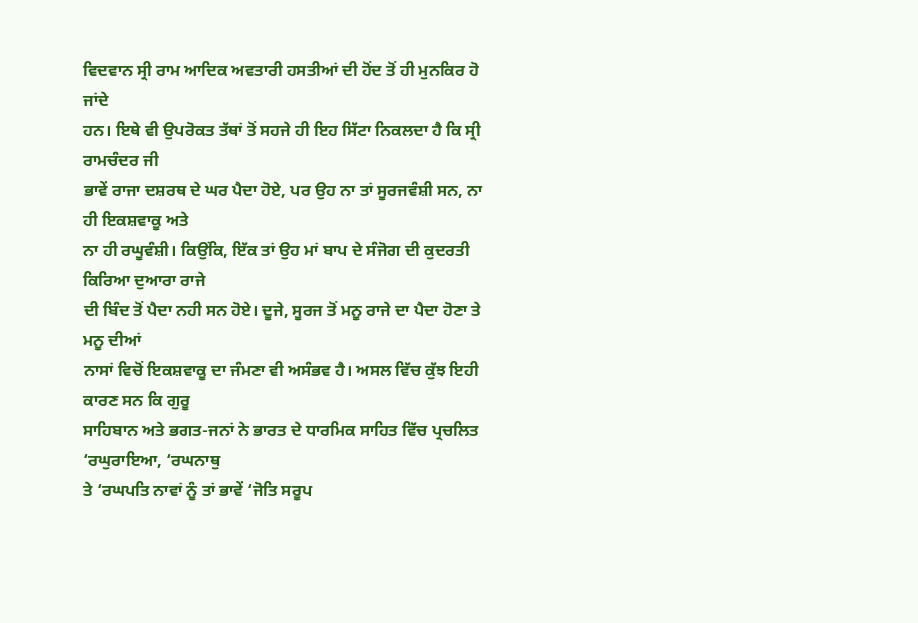ਵਿਦਵਾਨ ਸ੍ਰੀ ਰਾਮ ਆਦਿਕ ਅਵਤਾਰੀ ਹਸਤੀਆਂ ਦੀ ਹੋਂਦ ਤੋਂ ਹੀ ਮੁਨਕਿਰ ਹੋ ਜਾਂਦੇ
ਹਨ। ਇਥੇ ਵੀ ਉਪਰੋਕਤ ਤੱਥਾਂ ਤੋਂ ਸਹਜੇ ਹੀ ਇਹ ਸਿੱਟਾ ਨਿਕਲਦਾ ਹੈ ਕਿ ਸ੍ਰੀ ਰਾਮਚੰਦਰ ਜੀ
ਭਾਵੇਂ ਰਾਜਾ ਦਸ਼ਰਥ ਦੇ ਘਰ ਪੈਦਾ ਹੋਏ, ਪਰ ਉਹ ਨਾ ਤਾਂ ਸੂਰਜਵੰਸ਼ੀ ਸਨ, ਨਾ ਹੀ ਇਕਸ਼ਵਾਕੂ ਅਤੇ
ਨਾ ਹੀ ਰਘੂਵੰਸ਼ੀ। ਕਿਉਂਕਿ, ਇੱਕ ਤਾਂ ਉਹ ਮਾਂ ਬਾਪ ਦੇ ਸੰਜੋਗ ਦੀ ਕੁਦਰਤੀ ਕਿਰਿਆ ਦੁਆਰਾ ਰਾਜੇ
ਦੀ ਬਿੰਦ ਤੋਂ ਪੈਦਾ ਨਹੀ ਸਨ ਹੋਏ। ਦੂਜੇ, ਸੂਰਜ ਤੋਂ ਮਨੂ ਰਾਜੇ ਦਾ ਪੈਦਾ ਹੋਣਾ ਤੇ ਮਨੂ ਦੀਆਂ
ਨਾਸਾਂ ਵਿਚੋਂ ਇਕਸ਼ਵਾਕੂ ਦਾ ਜੰਮਣਾ ਵੀ ਅਸੰਭਵ ਹੈ। ਅਸਲ ਵਿੱਚ ਕੁੱਝ ਇਹੀ ਕਾਰਣ ਸਨ ਕਿ ਗੁਰੂ
ਸਾਹਿਬਾਨ ਅਤੇ ਭਗਤ-ਜਨਾਂ ਨੇ ਭਾਰਤ ਦੇ ਧਾਰਮਿਕ ਸਾਹਿਤ ਵਿੱਚ ਪ੍ਰਚਲਿਤ ‘ਰਘੁਰਾਇਆ, ‘ਰਘਨਾਥੁ
ਤੇ ‘ਰਘਪਤਿ ਨਾਵਾਂ ਨੂੰ ਤਾਂ ਭਾਵੇਂ ‘ਜੋਤਿ ਸਰੂਪ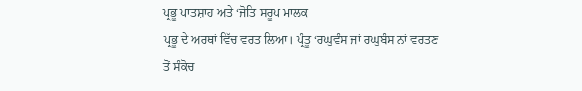ਪ੍ਰਭੂ ਪਾਤਸ਼ਾਹ ਅਤੇ ‘ਜੋਤਿ ਸਰੂਪ ਮਾਲਕ
ਪ੍ਰਭੂ ਦੇ ਅਰਥਾਂ ਵਿੱਚ ਵਰਤ ਲਿਆ। ਪ੍ਰੰਤੂ ‘ਰਘੁਵੰਸ ਜਾਂ ਰਘੁਬੰਸ ਨਾਂ ਵਰਤਣ ਤੋਂ ਸੰਕੋਚ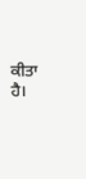ਕੀਤਾ ਹੈ।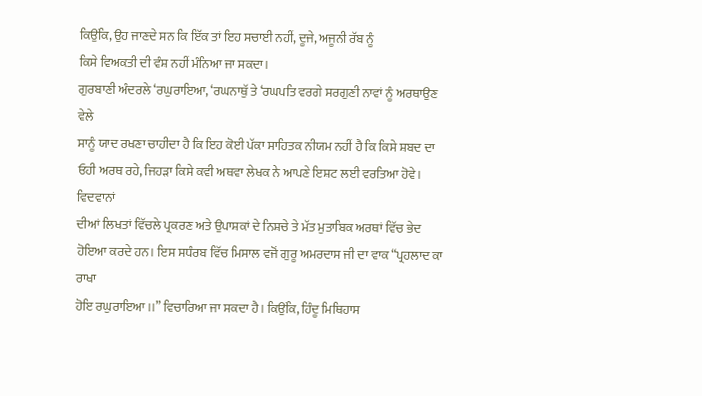ਕਿਉਂਕਿ, ਉਹ ਜਾਣਦੇ ਸਨ ਕਿ ਇੱਕ ਤਾਂ ਇਹ ਸਚਾਈ ਨਹੀਂ, ਦੂਜੇ, ਅਜੂਨੀ ਰੱਬ ਨੂੰ
ਕਿਸੇ ਵਿਅਕਤੀ ਦੀ ਵੰਸ਼ ਨਹੀਂ ਮੰਨਿਆ ਜਾ ਸਕਦਾ।
ਗੁਰਬਾਣੀ ਅੰਦਰਲੇ ‘ਰਘੁਰਾਇਆ, ‘ਰਘਨਾਥੁੱ ਤੇ ‘ਰਘਪਤਿ ਵਰਗੇ ਸਰਗੁਣੀ ਨਾਵਾਂ ਨੂੰ ਅਰਥਾਉਣ ਵੇਲੇ
ਸਾਨੂੰ ਯਾਦ ਰਖਣਾ ਚਾਹੀਦਾ ਹੈ ਕਿ ਇਹ ਕੋਈ ਪੱਕਾ ਸਾਹਿਤਕ ਨੀਯਮ ਨਹੀਂ ਹੈ ਕਿ ਕਿਸੇ ਸ਼ਬਦ ਦਾ
ਓਹੀ ਅਰਥ ਰਹੇ, ਜਿਹੜਾ ਕਿਸੇ ਕਵੀ ਅਥਵਾ ਲੇਖਕ ਨੇ ਆਪਣੇ ਇਸ਼ਟ ਲਈ ਵਰਤਿਆ ਹੋਵੇ। ਵਿਦਵਾਨਾਂ
ਦੀਆਂ ਲਿਖਤਾਂ ਵਿੱਚਲੇ ਪ੍ਰਕਰਣ ਅਤੇ ਉਪਾਸ਼ਕਾਂ ਦੇ ਨਿਸ਼ਚੇ ਤੇ ਮੱਤ ਮੁਤਾਬਿਕ ਅਰਥਾਂ ਵਿੱਚ ਭੇਦ
ਹੋਇਆ ਕਰਦੇ ਹਨ। ਇਸ ਸਧੰਰਬ ਵਿੱਚ ਮਿਸਾਲ ਵਜੋਂ ਗੁਰੂ ਅਮਰਦਾਸ ਜੀ ਦਾ ਵਾਕ “ਪ੍ਰਹਲਾਦ ਕਾ ਰਾਖਾ
ਹੋਇ ਰਘੁਰਾਇਆ।।” ਵਿਚਾਰਿਆ ਜਾ ਸਕਦਾ ਹੈ। ਕਿਉਂਕਿ, ਹਿੰਦੂ ਮਿਥਿਹਾਸ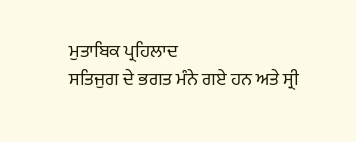ਮੁਤਾਬਿਕ ਪ੍ਰਹਿਲਾਦ
ਸਤਿਜੁਗ ਦੇ ਭਗਤ ਮੰਨੇ ਗਏ ਹਨ ਅਤੇ ਸ੍ਰੀ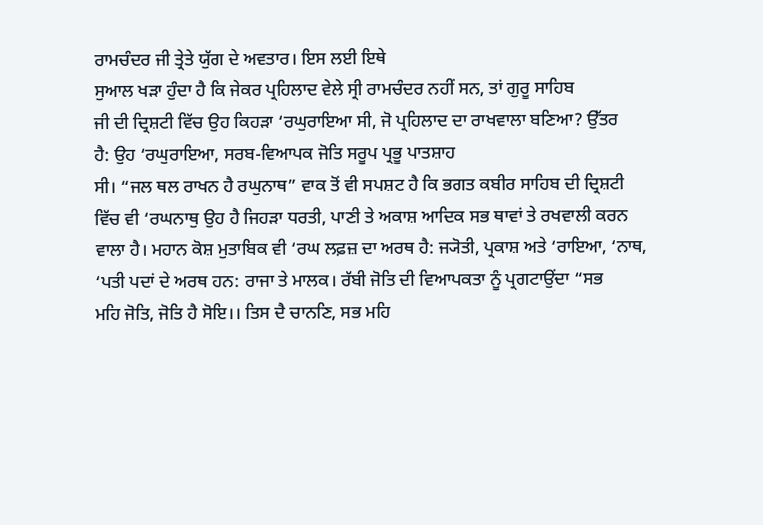ਰਾਮਚੰਦਰ ਜੀ ਤ੍ਰੇਤੇ ਯੁੱਗ ਦੇ ਅਵਤਾਰ। ਇਸ ਲਈ ਇਥੇ
ਸੁਆਲ ਖੜਾ ਹੁੰਦਾ ਹੈ ਕਿ ਜੇਕਰ ਪ੍ਰਹਿਲਾਦ ਵੇਲੇ ਸ੍ਰੀ ਰਾਮਚੰਦਰ ਨਹੀਂ ਸਨ, ਤਾਂ ਗੁਰੂ ਸਾਹਿਬ
ਜੀ ਦੀ ਦ੍ਰਿਸ਼ਟੀ ਵਿੱਚ ਉਹ ਕਿਹੜਾ ‘ਰਘੁਰਾਇਆ ਸੀ, ਜੋ ਪ੍ਰਹਿਲਾਦ ਦਾ ਰਾਖਵਾਲਾ ਬਣਿਆ? ਉੱਤਰ
ਹੈ: ਉਹ ‘ਰਘੁਰਾਇਆ, ਸਰਬ-ਵਿਆਪਕ ਜੋਤਿ ਸਰੂਪ ਪ੍ਰਭੂ ਪਾਤਸ਼ਾਹ
ਸੀ। “ਜਲ ਥਲ ਰਾਖਨ ਹੈ ਰਘੁਨਾਥ” ਵਾਕ ਤੋਂ ਵੀ ਸਪਸ਼ਟ ਹੈ ਕਿ ਭਗਤ ਕਬੀਰ ਸਾਹਿਬ ਦੀ ਦ੍ਰਿਸ਼ਟੀ
ਵਿੱਚ ਵੀ ‘ਰਘਨਾਥੁ ਉਹ ਹੈ ਜਿਹੜਾ ਧਰਤੀ, ਪਾਣੀ ਤੇ ਅਕਾਸ਼ ਆਦਿਕ ਸਭ ਥਾਵਾਂ ਤੇ ਰਖਵਾਲੀ ਕਰਨ
ਵਾਲਾ ਹੈ। ਮਹਾਨ ਕੋਸ਼ ਮੁਤਾਬਿਕ ਵੀ ‘ਰਘ ਲਫ਼ਜ਼ ਦਾ ਅਰਥ ਹੈ: ਜ੍ਯੋਤੀ, ਪ੍ਰਕਾਸ਼ ਅਤੇ ‘ਰਾਇਆ, ‘ਨਾਥ,
‘ਪਤੀ ਪਦਾਂ ਦੇ ਅਰਥ ਹਨ: ਰਾਜਾ ਤੇ ਮਾਲਕ। ਰੱਬੀ ਜੋਤਿ ਦੀ ਵਿਆਪਕਤਾ ਨੂੰ ਪ੍ਰਗਟਾਉਂਦਾ “ਸਭ
ਮਹਿ ਜੋਤਿ, ਜੋਤਿ ਹੈ ਸੋਇ।। ਤਿਸ ਦੈ ਚਾਨਣਿ, ਸਭ ਮਹਿ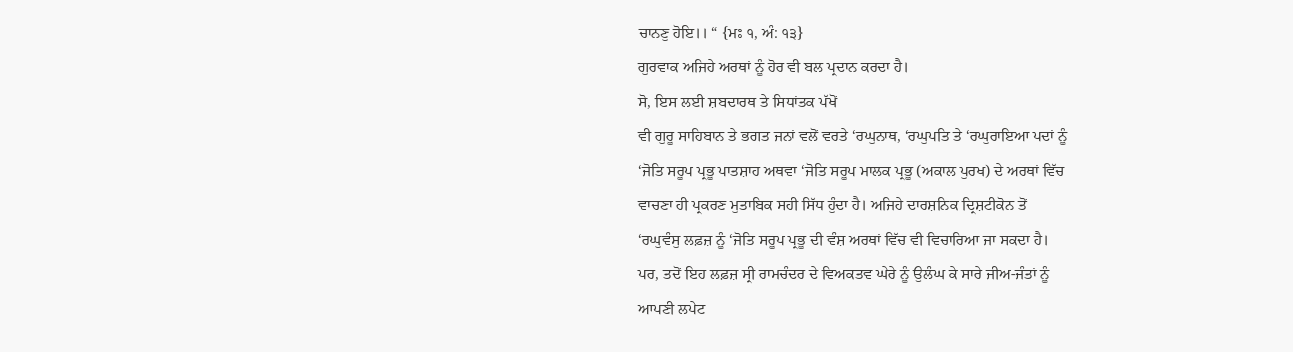ਚਾਨਣੁ ਹੋਇ।। “ {ਮਃ ੧, ਅੰ: ੧੩}
ਗੁਰਵਾਕ ਅਜਿਹੇ ਅਰਥਾਂ ਨੂੰ ਹੋਰ ਵੀ ਬਲ ਪ੍ਰਦਾਨ ਕਰਦਾ ਹੈ।
ਸੋ, ਇਸ ਲਈ ਸ਼ਬਦਾਰਥ ਤੇ ਸਿਧਾਂਤਕ ਪੱਖੋਂ
ਵੀ ਗੁਰੂ ਸਾਹਿਬਾਨ ਤੇ ਭਗਤ ਜਨਾਂ ਵਲੋਂ ਵਰਤੇ ‘ਰਘੁਨਾਥ, ‘ਰਘੁਪਤਿ ਤੇ ‘ਰਘੁਰਾਇਆ ਪਦਾਂ ਨੂੰ
‘ਜੋਤਿ ਸਰੂਪ ਪ੍ਰਭੂ ਪਾਤਸ਼ਾਹ ਅਥਵਾ ‘ਜੋਤਿ ਸਰੂਪ ਮਾਲਕ ਪ੍ਰਭੂ (ਅਕਾਲ ਪੁਰਖ) ਦੇ ਅਰਥਾਂ ਵਿੱਚ
ਵਾਚਣਾ ਹੀ ਪ੍ਰਕਰਣ ਮੁਤਾਬਿਕ ਸਹੀ ਸਿੱਧ ਹੁੰਦਾ ਹੈ। ਅਜਿਹੇ ਦਾਰਸ਼ਨਿਕ ਦ੍ਰਿਸ਼ਟੀਕੋਨ ਤੋਂ
‘ਰਘੁਵੰਸੁ ਲਫ਼ਜ਼ ਨੂੰ ‘ਜੋਤਿ ਸਰੂਪ ਪ੍ਰਭੂ ਦੀ ਵੰਸ਼ ਅਰਥਾਂ ਵਿੱਚ ਵੀ ਵਿਚਾਰਿਆ ਜਾ ਸਕਦਾ ਹੈ।
ਪਰ, ਤਦੋਂ ਇਹ ਲਫ਼ਜ਼ ਸ੍ਰੀ ਰਾਮਚੰਦਰ ਦੇ ਵਿਅਕਤਵ ਘੇਰੇ ਨੂੰ ਉਲੰਘ ਕੇ ਸਾਰੇ ਜੀਅ-ਜੰਤਾਂ ਨੂੰ
ਆਪਣੀ ਲਪੇਟ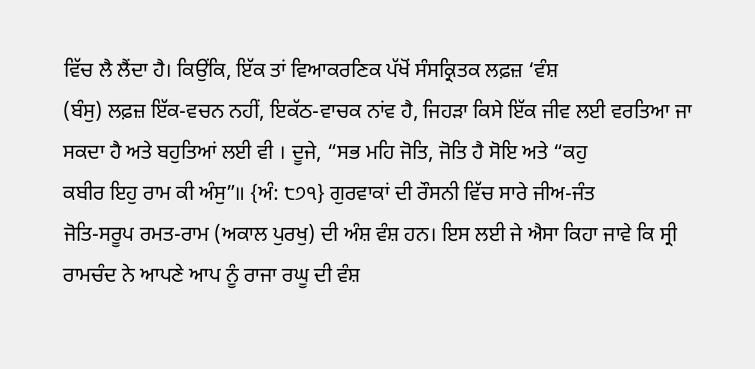ਵਿੱਚ ਲੈ ਲੈਂਦਾ ਹੈ। ਕਿਉਂਕਿ, ਇੱਕ ਤਾਂ ਵਿਆਕਰਣਿਕ ਪੱਖੋਂ ਸੰਸਕ੍ਰਿਤਕ ਲਫ਼ਜ਼ ‘ਵੰਸ਼
(ਬੰਸੁ) ਲਫ਼ਜ਼ ਇੱਕ-ਵਚਨ ਨਹੀਂ, ਇਕੱਠ-ਵਾਚਕ ਨਾਂਵ ਹੈ, ਜਿਹੜਾ ਕਿਸੇ ਇੱਕ ਜੀਵ ਲਈ ਵਰਤਿਆ ਜਾ
ਸਕਦਾ ਹੈ ਅਤੇ ਬਹੁਤਿਆਂ ਲਈ ਵੀ । ਦੂਜੇ, “ਸਭ ਮਹਿ ਜੋਤਿ, ਜੋਤਿ ਹੈ ਸੋਇ ਅਤੇ “ਕਹੁ
ਕਬੀਰ ਇਹੁ ਰਾਮ ਕੀ ਅੰਸੁ”॥ {ਅੰ: ੮੭੧} ਗੁਰਵਾਕਾਂ ਦੀ ਰੌਸਨੀ ਵਿੱਚ ਸਾਰੇ ਜੀਅ-ਜੰਤ
ਜੋਤਿ-ਸਰੂਪ ਰਮਤ-ਰਾਮ (ਅਕਾਲ ਪੁਰਖੁ) ਦੀ ਅੰਸ਼ ਵੰਸ਼ ਹਨ। ਇਸ ਲਈ ਜੇ ਐਸਾ ਕਿਹਾ ਜਾਵੇ ਕਿ ਸ੍ਰੀ
ਰਾਮਚੰਦ ਨੇ ਆਪਣੇ ਆਪ ਨੂੰ ਰਾਜਾ ਰਘੂ ਦੀ ਵੰਸ਼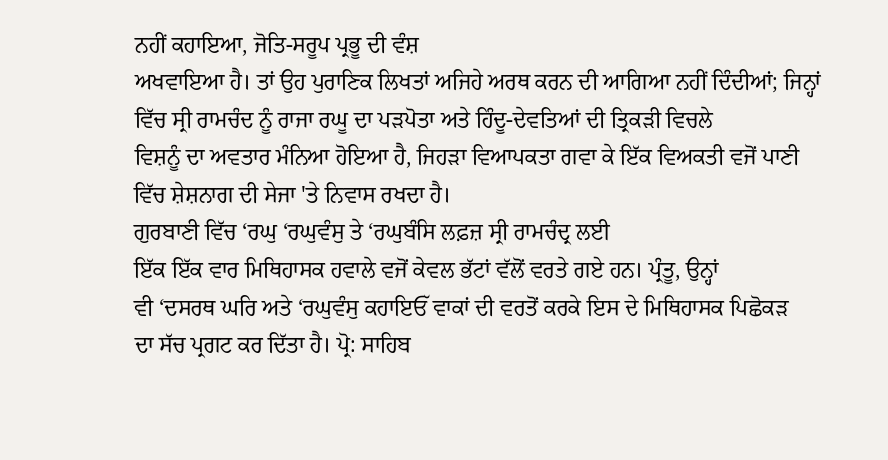ਨਹੀਂ ਕਹਾਇਆ, ਜੋਤਿ-ਸਰੂਪ ਪ੍ਰਭੂ ਦੀ ਵੰਸ਼
ਅਖਵਾਇਆ ਹੈ। ਤਾਂ ਉਹ ਪੁਰਾਣਿਕ ਲਿਖਤਾਂ ਅਜਿਹੇ ਅਰਥ ਕਰਨ ਦੀ ਆਗਿਆ ਨਹੀਂ ਦਿੰਦੀਆਂ; ਜਿਨ੍ਹਾਂ
ਵਿੱਚ ਸ੍ਰੀ ਰਾਮਚੰਦ ਨੂੰ ਰਾਜਾ ਰਘੂ ਦਾ ਪੜਪੋਤਾ ਅਤੇ ਹਿੰਦੂ-ਦੇਵਤਿਆਂ ਦੀ ਤ੍ਰਿਕੜੀ ਵਿਚਲੇ
ਵਿਸ਼ਨੂੰ ਦਾ ਅਵਤਾਰ ਮੰਨਿਆ ਹੋਇਆ ਹੈ, ਜਿਹੜਾ ਵਿਆਪਕਤਾ ਗਵਾ ਕੇ ਇੱਕ ਵਿਅਕਤੀ ਵਜੋਂ ਪਾਣੀ
ਵਿੱਚ ਸ਼ੇਸ਼ਨਾਗ ਦੀ ਸੇਜਾ 'ਤੇ ਨਿਵਾਸ ਰਖਦਾ ਹੈ।
ਗੁਰਬਾਣੀ ਵਿੱਚ ‘ਰਘੁ ‘ਰਘੁਵੰਸੁ ਤੇ ‘ਰਘੁਬੰਸਿ ਲਫ਼ਜ਼ ਸ੍ਰੀ ਰਾਮਚੰਦ੍ਰ ਲਈ
ਇੱਕ ਇੱਕ ਵਾਰ ਮਿਥਿਹਾਸਕ ਹਵਾਲੇ ਵਜੋਂ ਕੇਵਲ ਭੱਟਾਂ ਵੱਲੋਂ ਵਰਤੇ ਗਏ ਹਨ। ਪ੍ਰੰਤੂ, ਉਨ੍ਹਾਂ
ਵੀ ‘ਦਸਰਥ ਘਰਿ ਅਤੇ ‘ਰਘੁਵੰਸੁ ਕਹਾਇਓੱ ਵਾਕਾਂ ਦੀ ਵਰਤੋਂ ਕਰਕੇ ਇਸ ਦੇ ਮਿਥਿਹਾਸਕ ਪਿਛੋਕੜ
ਦਾ ਸੱਚ ਪ੍ਰਗਟ ਕਰ ਦਿੱਤਾ ਹੈ। ਪ੍ਰੋ: ਸਾਹਿਬ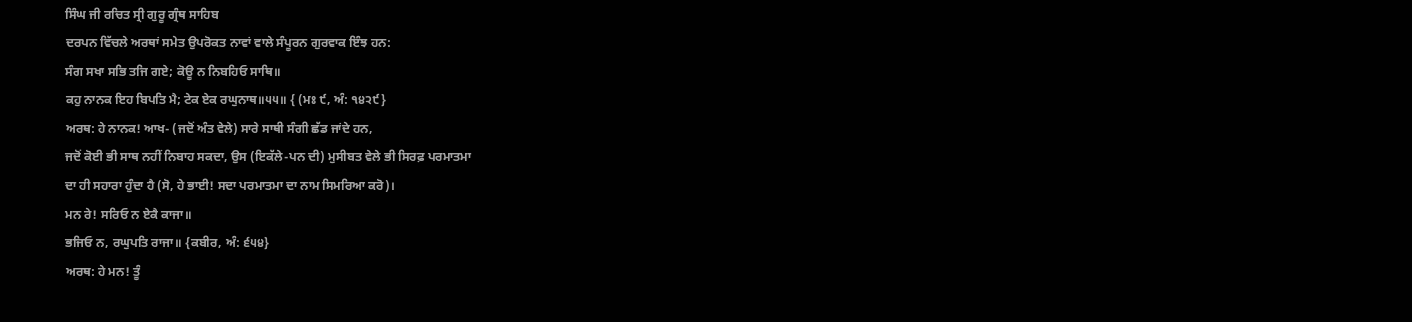ਸਿੰਘ ਜੀ ਰਚਿਤ ਸ੍ਰੀ ਗੁਰੂ ਗ੍ਰੰਥ ਸਾਹਿਬ
ਦਰਪਨ ਵਿੱਚਲੇ ਅਰਥਾਂ ਸਮੇਤ ਉਪਰੋਕਤ ਨਾਵਾਂ ਵਾਲੇ ਸੰਪੂਰਨ ਗੁਰਵਾਕ ਇੰਝ ਹਨ:
ਸੰਗ ਸਖਾ ਸਭਿ ਤਜਿ ਗਏ; ਕੋਊ ਨ ਨਿਬਹਿਓ ਸਾਥਿ॥
ਕਹੁ ਨਾਨਕ ਇਹ ਬਿਪਤਿ ਮੈ; ਟੇਕ ਏਕ ਰਘੁਨਾਥ॥੫੫॥ { (ਮਃ ੯, ਅੰ: ੧੪੨੯}
ਅਰਥ: ਹੇ ਨਾਨਕ! ਆਖ- (ਜਦੋਂ ਅੰਤ ਵੇਲੇ) ਸਾਰੇ ਸਾਥੀ ਸੰਗੀ ਛੱਡ ਜਾਂਦੇ ਹਨ,
ਜਦੋਂ ਕੋਈ ਭੀ ਸਾਥ ਨਹੀਂ ਨਿਬਾਹ ਸਕਦਾ, ਉਸ (ਇਕੱਲੇ-ਪਨ ਦੀ) ਮੁਸੀਬਤ ਵੇਲੇ ਭੀ ਸਿਰਫ਼ ਪਰਮਾਤਮਾ
ਦਾ ਹੀ ਸਹਾਰਾ ਹੁੰਦਾ ਹੈ (ਸੋ, ਹੇ ਭਾਈ! ਸਦਾ ਪਰਮਾਤਮਾ ਦਾ ਨਾਮ ਸਿਮਰਿਆ ਕਰੋ)।
ਮਨ ਰੇ! ਸਰਿਓ ਨ ਏਕੈ ਕਾਜਾ॥
ਭਜਿਓ ਨ, ਰਘੁਪਤਿ ਰਾਜਾ॥ {ਕਬੀਰ, ਅੰ: ੬੫੪}
ਅਰਥ: ਹੇ ਮਨ! ਤੂੰ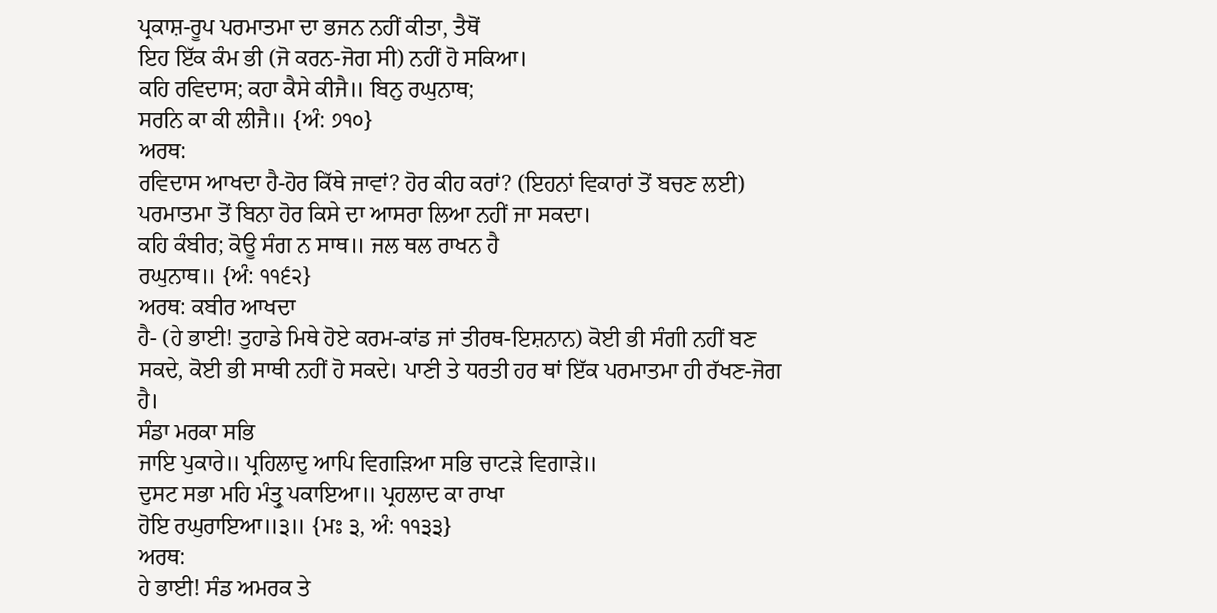ਪ੍ਰਕਾਸ਼-ਰੂਪ ਪਰਮਾਤਮਾ ਦਾ ਭਜਨ ਨਹੀਂ ਕੀਤਾ, ਤੈਥੋਂ
ਇਹ ਇੱਕ ਕੰਮ ਭੀ (ਜੋ ਕਰਨ-ਜੋਗ ਸੀ) ਨਹੀਂ ਹੋ ਸਕਿਆ।
ਕਹਿ ਰਵਿਦਾਸ; ਕਹਾ ਕੈਸੇ ਕੀਜੈ॥ ਬਿਨੁ ਰਘੁਨਾਥ;
ਸਰਨਿ ਕਾ ਕੀ ਲੀਜੈ॥ {ਅੰ: ੭੧੦}
ਅਰਥ:
ਰਵਿਦਾਸ ਆਖਦਾ ਹੈ-ਹੋਰ ਕਿੱਥੇ ਜਾਵਾਂ? ਹੋਰ ਕੀਹ ਕਰਾਂ? (ਇਹਨਾਂ ਵਿਕਾਰਾਂ ਤੋਂ ਬਚਣ ਲਈ)
ਪਰਮਾਤਮਾ ਤੋਂ ਬਿਨਾ ਹੋਰ ਕਿਸੇ ਦਾ ਆਸਰਾ ਲਿਆ ਨਹੀਂ ਜਾ ਸਕਦਾ।
ਕਹਿ ਕੰਬੀਰ; ਕੋਊ ਸੰਗ ਨ ਸਾਥ॥ ਜਲ ਥਲ ਰਾਖਨ ਹੈ
ਰਘੁਨਾਥ॥ {ਅੰ: ੧੧੬੨}
ਅਰਥ: ਕਬੀਰ ਆਖਦਾ
ਹੈ- (ਹੇ ਭਾਈ! ਤੁਹਾਡੇ ਮਿਥੇ ਹੋਏ ਕਰਮ-ਕਾਂਡ ਜਾਂ ਤੀਰਥ-ਇਸ਼ਨਾਨ) ਕੋਈ ਭੀ ਸੰਗੀ ਨਹੀਂ ਬਣ
ਸਕਦੇ, ਕੋਈ ਭੀ ਸਾਥੀ ਨਹੀਂ ਹੋ ਸਕਦੇ। ਪਾਣੀ ਤੇ ਧਰਤੀ ਹਰ ਥਾਂ ਇੱਕ ਪਰਮਾਤਮਾ ਹੀ ਰੱਖਣ-ਜੋਗ
ਹੈ।
ਸੰਡਾ ਮਰਕਾ ਸਭਿ
ਜਾਇ ਪੁਕਾਰੇ॥ ਪ੍ਰਹਿਲਾਦੁ ਆਪਿ ਵਿਗੜਿਆ ਸਭਿ ਚਾਟੜੇ ਵਿਗਾੜੇ॥
ਦੁਸਟ ਸਭਾ ਮਹਿ ਮੰਤ੍ਰੁ ਪਕਾਇਆ॥ ਪ੍ਰਹਲਾਦ ਕਾ ਰਾਖਾ
ਹੋਇ ਰਘੁਰਾਇਆ॥੩॥ {ਮਃ ੩, ਅੰ: ੧੧੩੩}
ਅਰਥ:
ਹੇ ਭਾਈ! ਸੰਡ ਅਮਰਕ ਤੇ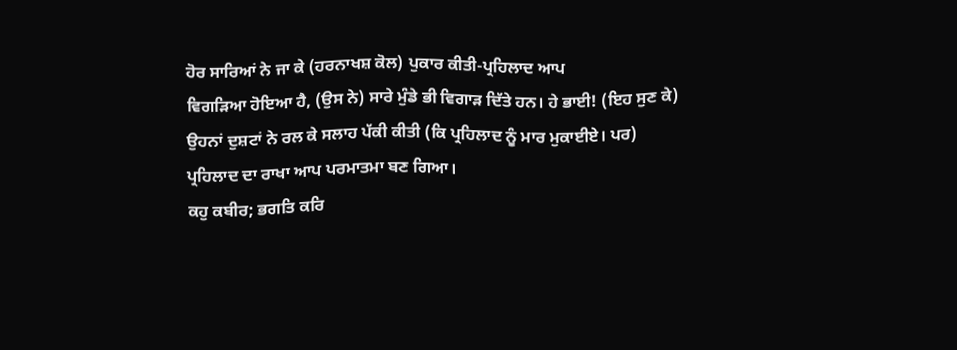ਹੋਰ ਸਾਰਿਆਂ ਨੇ ਜਾ ਕੇ (ਹਰਨਾਖਸ਼ ਕੋਲ) ਪੁਕਾਰ ਕੀਤੀ-ਪ੍ਰਹਿਲਾਦ ਆਪ
ਵਿਗੜਿਆ ਹੋਇਆ ਹੈ, (ਉਸ ਨੇ) ਸਾਰੇ ਮੁੰਡੇ ਭੀ ਵਿਗਾੜ ਦਿੱਤੇ ਹਨ। ਹੇ ਭਾਈ! (ਇਹ ਸੁਣ ਕੇ)
ਉਹਨਾਂ ਦੁਸ਼ਟਾਂ ਨੇ ਰਲ ਕੇ ਸਲਾਹ ਪੱਕੀ ਕੀਤੀ (ਕਿ ਪ੍ਰਹਿਲਾਦ ਨੂੰ ਮਾਰ ਮੁਕਾਈਏ। ਪਰ)
ਪ੍ਰਹਿਲਾਦ ਦਾ ਰਾਖਾ ਆਪ ਪਰਮਾਤਮਾ ਬਣ ਗਿਆ।
ਕਹੁ ਕਬੀਰ; ਭਗਤਿ ਕਰਿ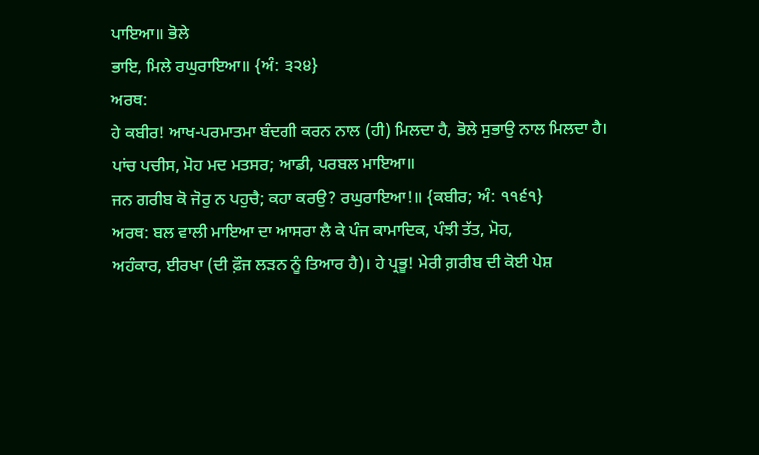ਪਾਇਆ॥ ਭੋਲੇ
ਭਾਇ, ਮਿਲੇ ਰਘੁਰਾਇਆ॥ {ਅੰ: ੩੨੪}
ਅਰਥ:
ਹੇ ਕਬੀਰ! ਆਖ-ਪਰਮਾਤਮਾ ਬੰਦਗੀ ਕਰਨ ਨਾਲ (ਹੀ) ਮਿਲਦਾ ਹੈ, ਭੋਲੇ ਸੁਭਾਉ ਨਾਲ ਮਿਲਦਾ ਹੈ।
ਪਾਂਚ ਪਚੀਸ, ਮੋਹ ਮਦ ਮਤਸਰ; ਆਡੀ, ਪਰਬਲ ਮਾਇਆ॥
ਜਨ ਗਰੀਬ ਕੋ ਜੋਰੁ ਨ ਪਹੁਚੈ; ਕਹਾ ਕਰਉ? ਰਘੁਰਾਇਆ!॥ {ਕਬੀਰ; ਅੰ: ੧੧੬੧}
ਅਰਥ: ਬਲ ਵਾਲੀ ਮਾਇਆ ਦਾ ਆਸਰਾ ਲੈ ਕੇ ਪੰਜ ਕਾਮਾਦਿਕ, ਪੰਝੀ ਤੱਤ, ਮੋਹ,
ਅਹੰਕਾਰ, ਈਰਖਾ (ਦੀ ਫ਼ੌਜ ਲੜਨ ਨੂੰ ਤਿਆਰ ਹੈ)। ਹੇ ਪ੍ਰਭੂ! ਮੇਰੀ ਗ਼ਰੀਬ ਦੀ ਕੋਈ ਪੇਸ਼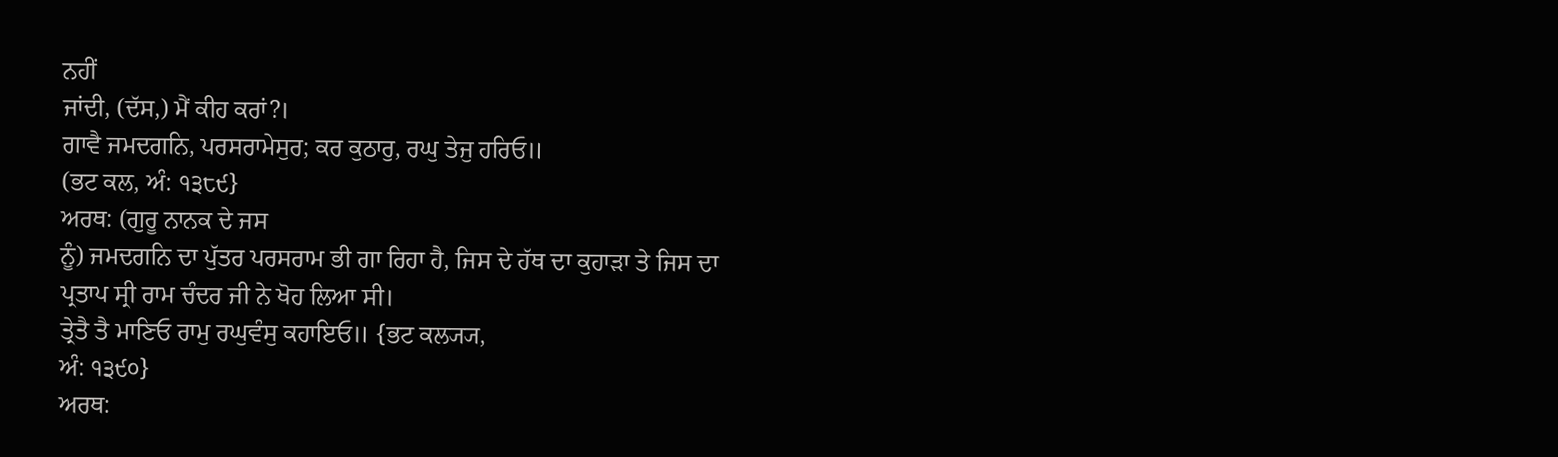ਨਹੀਂ
ਜਾਂਦੀ, (ਦੱਸ,) ਮੈਂ ਕੀਹ ਕਰਾਂ?।
ਗਾਵੈ ਜਮਦਗਨਿ, ਪਰਸਰਾਮੇਸੁਰ; ਕਰ ਕੁਠਾਰੁ, ਰਘੁ ਤੇਜੁ ਹਰਿਓ॥
(ਭਟ ਕਲ, ਅੰ: ੧੩੮੯}
ਅਰਥ: (ਗੁਰੂ ਨਾਨਕ ਦੇ ਜਸ
ਨੂੰ) ਜਮਦਗਨਿ ਦਾ ਪੁੱਤਰ ਪਰਸਰਾਮ ਭੀ ਗਾ ਰਿਹਾ ਹੈ, ਜਿਸ ਦੇ ਹੱਥ ਦਾ ਕੁਹਾੜਾ ਤੇ ਜਿਸ ਦਾ
ਪ੍ਰਤਾਪ ਸ੍ਰੀ ਰਾਮ ਚੰਦਰ ਜੀ ਨੇ ਖੋਹ ਲਿਆ ਸੀ।
ਤ੍ਰੇਤੈ ਤੈ ਮਾਣਿਓ ਰਾਮੁ ਰਘੁਵੰਸੁ ਕਹਾਇਓ॥ {ਭਟ ਕਲ੍ਯ੍ਯ,
ਅੰ: ੧੩੯੦}
ਅਰਥ: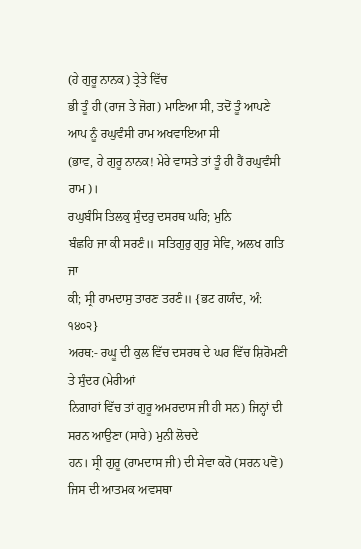(ਹੇ ਗੁਰੂ ਨਾਨਕ) ਤ੍ਰੇਤੇ ਵਿੱਚ
ਭੀ ਤੂੰ ਹੀ (ਰਾਜ ਤੇ ਜੋਗ) ਮਾਣਿਆ ਸੀ, ਤਦੋਂ ਤੂੰ ਆਪਣੇ ਆਪ ਨੂੰ ਰਘੁਵੰਸੀ ਰਾਮ ਅਖਵਾਇਆ ਸੀ
(ਭਾਵ, ਹੇ ਗੁਰੂ ਨਾਨਕ! ਮੇਰੇ ਵਾਸਤੇ ਤਾਂ ਤੂੰ ਹੀ ਹੈਂ ਰਘੁਵੰਸੀ ਰਾਮ)।
ਰਘੁਬੰਸਿ ਤਿਲਕੁ ਸੁੰਦਰੁ ਦਸਰਥ ਘਰਿ; ਮੁਨਿ
ਬੰਛਹਿ ਜਾ ਕੀ ਸਰਣੰ॥ ਸਤਿਗੁਰੁ ਗੁਰੁ ਸੇਵਿ, ਅਲਖ ਗਤਿ ਜਾ
ਕੀ; ਸ੍ਰੀ ਰਾਮਦਾਸੁ ਤਾਰਣ ਤਰਣੰ॥ {ਭਟ ਗਯੰਦ, ਅੰ: ੧੪੦੨}
ਅਰਥ:- ਰਘੂ ਦੀ ਕੁਲ ਵਿੱਚ ਦਸਰਥ ਦੇ ਘਰ ਵਿੱਚ ਸ਼ਿਰੋਮਣੀ ਤੇ ਸੁੰਦਰ (ਮੇਰੀਆਂ
ਨਿਗਾਹਾਂ ਵਿੱਚ ਤਾਂ ਗੁਰੂ ਅਮਰਦਾਸ ਜੀ ਹੀ ਸਨ) ਜਿਨ੍ਹਾਂ ਦੀ ਸਰਨ ਆਉਣਾ (ਸਾਰੇ) ਮੁਨੀ ਲੋਚਦੇ
ਹਨ। ਸ੍ਰੀ ਗੁਰੂ (ਰਾਮਦਾਸ ਜੀ) ਦੀ ਸੇਵਾ ਕਰੋ (ਸਰਨ ਪਵੋ) ਜਿਸ ਦੀ ਆਤਮਕ ਅਵਸਥਾ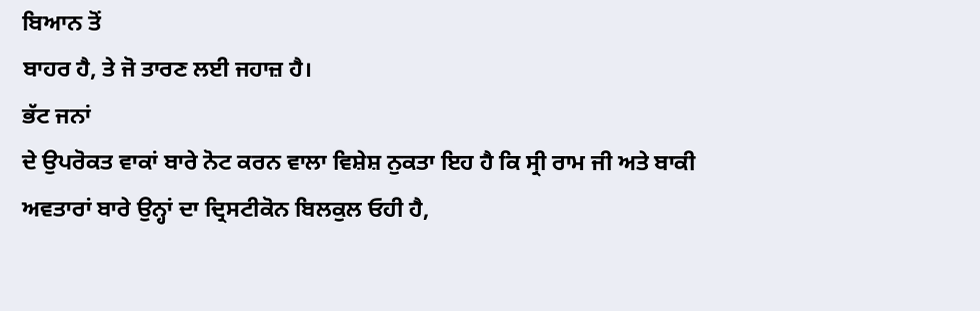ਬਿਆਨ ਤੋਂ
ਬਾਹਰ ਹੈ, ਤੇ ਜੋ ਤਾਰਣ ਲਈ ਜਹਾਜ਼ ਹੈ।
ਭੱਟ ਜਨਾਂ
ਦੇ ਉਪਰੋਕਤ ਵਾਕਾਂ ਬਾਰੇ ਨੋਟ ਕਰਨ ਵਾਲਾ ਵਿਸ਼ੇਸ਼ ਨੁਕਤਾ ਇਹ ਹੈ ਕਿ ਸ੍ਰੀ ਰਾਮ ਜੀ ਅਤੇ ਬਾਕੀ
ਅਵਤਾਰਾਂ ਬਾਰੇ ਉਨ੍ਹਾਂ ਦਾ ਦ੍ਰਿਸਟੀਕੋਨ ਬਿਲਕੁਲ ਓਹੀ ਹੈ,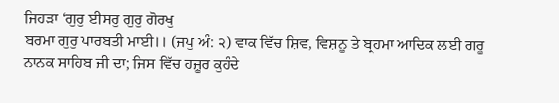ਜਿਹੜਾ ‘ਗੁਰੁ ਈਸਰੁ ਗੁਰੁ ਗੋਰਖੁ
ਬਰਮਾ ਗੁਰੁ ਪਾਰਬਤੀ ਮਾਈ।। (ਜਪੁ ਅੰ: ੨) ਵਾਕ ਵਿੱਚ ਸ਼ਿਵ, ਵਿਸ਼ਨੂ ਤੇ ਬ੍ਰਹਮਾ ਆਦਿਕ ਲਈ ਗਰੂ
ਨਾਨਕ ਸਾਹਿਬ ਜੀ ਦਾ; ਜਿਸ ਵਿੱਚ ਹਜ਼ੂਰ ਕੁਹੰਦੇ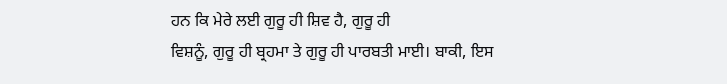ਹਨ ਕਿ ਮੇਰੇ ਲਈ ਗੁਰੂ ਹੀ ਸ਼ਿਵ ਹੈ, ਗੁਰੂ ਹੀ
ਵਿਸ਼ਨੂੰ, ਗੁਰੂ ਹੀ ਬ੍ਰਹਮਾ ਤੇ ਗੁਰੂ ਹੀ ਪਾਰਬਤੀ ਮਾਈ। ਬਾਕੀ, ਇਸ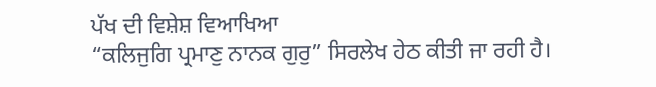ਪੱਖ ਦੀ ਵਿਸ਼ੇਸ਼ ਵਿਆਖਿਆ
“ਕਲਿਜੁਗਿ ਪ੍ਰਮਾਣੁ ਨਾਨਕ ਗੁਰੁ” ਸਿਰਲੇਖ ਹੇਠ ਕੀਤੀ ਜਾ ਰਹੀ ਹੈ।